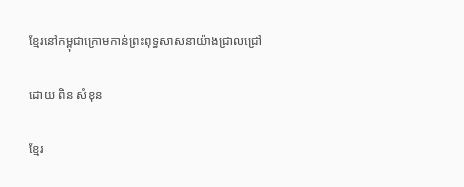ខ្មែរនៅកម្ពុជាក្រោមកាន់ព្រះពុទ្ធសាសនាយ៉ាងជ្រាលជ្រៅ

ដោយ ពិន សំខុន

ខ្មែរ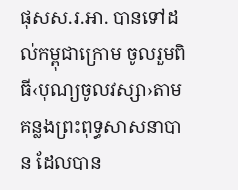ផុសស.រ.អា. បានទៅដល់កម្ពុជាក្រោម ចូលរួមពិធី‹បុណ្យចូលវស្សា›តាមគន្លងព្រះពុទ្ធសាសនាបាន ដែលបាន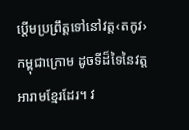ប្តើមប្រព្រឹត្តទៅនៅវត្ត‹តកូវ›កម្ពុជាក្រោម ដូចទីដ៏ទៃនៃវត្តអារាមខ្មែរដែរ។ វ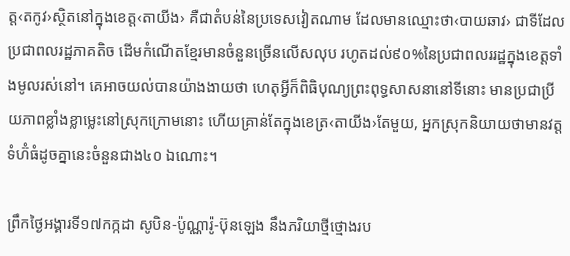ត្ត‹តកូវ›ស្ថិតនៅក្នុងខេត្ត‹តាយីង› គឺជាតំបន់នៃប្រទេសវៀតណាម ដែលមានឈ្មោះថា‹បាយឆាវ› ជាទីដែលប្រជាពលរដ្ឋភាគតិច ដើមកំណើតខ្មែរមានចំនួនច្រើនលើសលុប រហូតដល់៩០%នៃប្រជាពលររដ្ឋក្នុងខេត្តទាំងមូលរស់នៅ។ គេអាចយល់បានយ៉ាងងាយថា ហេតុអ្វីក៏ពិធិបុណ្យព្រះពុទ្ធសាសនានៅទីនោះ មានប្រជាប្រីយភាពខ្លាំងខ្លាម្លេះនៅស្រុកក្រោមនោះ ហើយគ្រាន់តែក្នុងខេត្រ‹តាយីង›តែមួយ, អ្នកស្រុកនិយាយថាមានវត្តទំហ៊ំធំដូចគ្នានេះចំនួនជាង៤០ ឯណោះ។

ព្រឹកថ្ងៃអង្គារទី១៧កក្កដា សូបិន-ប៉ូណ្ណារ៉ូ-ប៊ុនឡេង នឹងភរិយាថ្មីថ្មោងរប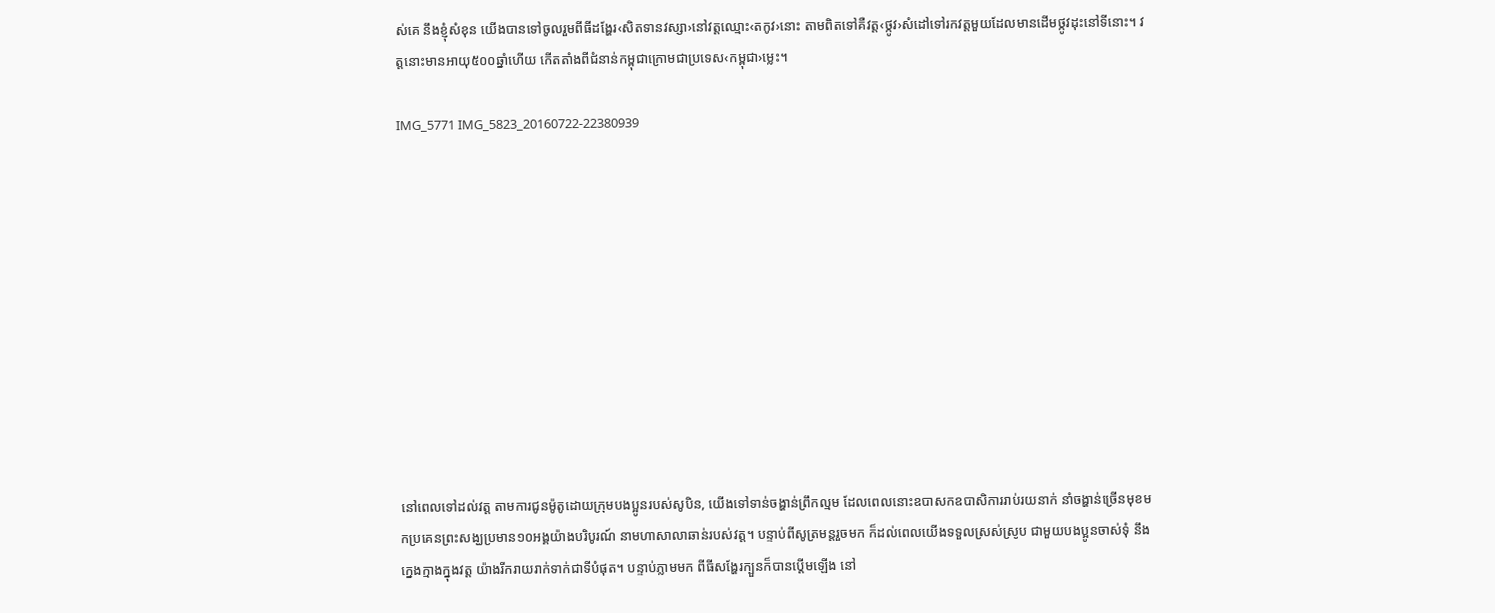ស់គេ នឹងខ្ញុំសំខុន យើងបានទៅចូលរួមពីធីដង្ហែរ‹សិតទានវស្សា›នៅវត្តឈ្មោះ‹តកូវ›នោះ តាមពិតទៅគឺវត្ត‹ថ្កូវ›សំដៅទៅរកវត្តមួយដែលមានដើមថ្កូវដុះនៅទីនោះ។ វត្តនោះមានអាយុ៥០០ឆ្នាំហើយ កើតតាំងពីជំនាន់កម្ពុជាក្រោមជាប្រទេស‹កម្ពុជា›ម្លេះ។

IMG_5771 IMG_5823_20160722-22380939











នៅពេលទៅដល់វត្ត តាមការជូនម៉ូតូដោយក្រុមបងប្អូនរបស់សូបិន, យើងទៅទាន់ចង្ហាន់ព្រឹកល្មម ដែលពេលនោះឧបាសកឧបាសិការរាប់រយនាក់ នាំចង្ហាន់ច្រើនមុខមកប្រគេនព្រះសង្ឃប្រមាន១០អង្គយ៉ាងបរិបូរណ៍ នាមហាសាលាឆាន់របស់វត្ត។ បន្ទាប់ពីសូត្រមន្តរួចមក ក៏ដល់ពេលយើងទទួលស្រស់ស្រូប ជាមួយបងប្អូនចាស់ទុំ នឹងក្នេងក្មាងក្នុងវត្ត យ៉ាងរីករាយរាក់ទាក់ជាទីបំផុត។ បន្ទាប់ភ្លាមមក ពីធីសង្ហែរក្បួនក៏បានប្តើមឡើង នៅ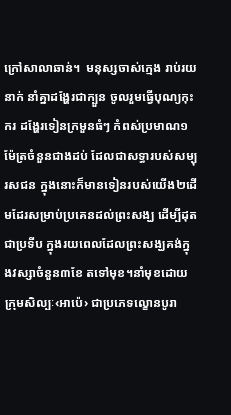ក្រៅសាលាឆាន់។  មនុស្សចាស់ក្មេង រាប់រយនាក់ នាំគ្នាដង្ហែរជាក្បួន ចូលរួមធ្វើបុណ្យកុះករ ដង្ហែរទៀនក្រមួនធំៗ កំពស់ប្រមាណ១ម៉ែត្រចំនួនជាងដប់ ដែលជាសទ្ធារបស់សម្បុរសជន ក្នុងនោះក៏មានទៀនរបស់យើង២ដើមដែរសម្រាប់ប្រគេនដល់ព្រះសង្ឃ ដើម្បីដុតជាប្រទីប ក្នុងរយពេលដែលព្រះសង្ឃគង់ក្នុងវស្សាចំនួន៣ខែ តទៅមុខ។នាំមុខដោយក្រុមសិល្បៈ‹អាប៉េ› ជាប្រភេទល្ខោនបូរា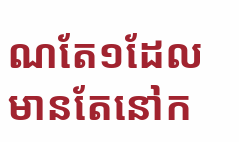ណតែ១ដែលមានតែនៅក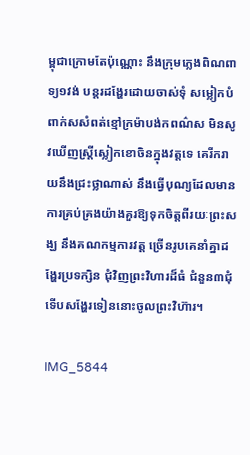ម្ពុជាក្រោមតែប៉ុណ្ណោះ នឹងក្រុមភ្លេងពិណពាទ្យ១វង់ បន្តរដង្ហែរដោយចាស់ទុំ សម្លៀកបំពាក់សសំពត់ខ្មៅក្រម៉ាបង់កពណ៌ស មិនសូវឃើញស្ត្រីស្លៀកខោចិនក្នុងវត្តទេ គេរីករាយនឹងជ្រះថ្លាណាស់ នឹងធ្វើបុណ្យដែលមានការគ្រប់គ្រងយ៉ាងគួរឱ្យទុកចិត្តពីរយៈព្រះសង្ឃ នឹងគណកម្មការវត្ត ច្រើនរូបគេនាំគ្នាដង្ហែរប្រទក្សិន ជុំវិញព្រះវិហារដ៏ធំ ជំនួន៣ជុំ ទើបសង្ហែរទៀននោះចូលព្រះវិហ៊ារ។

IMG_5844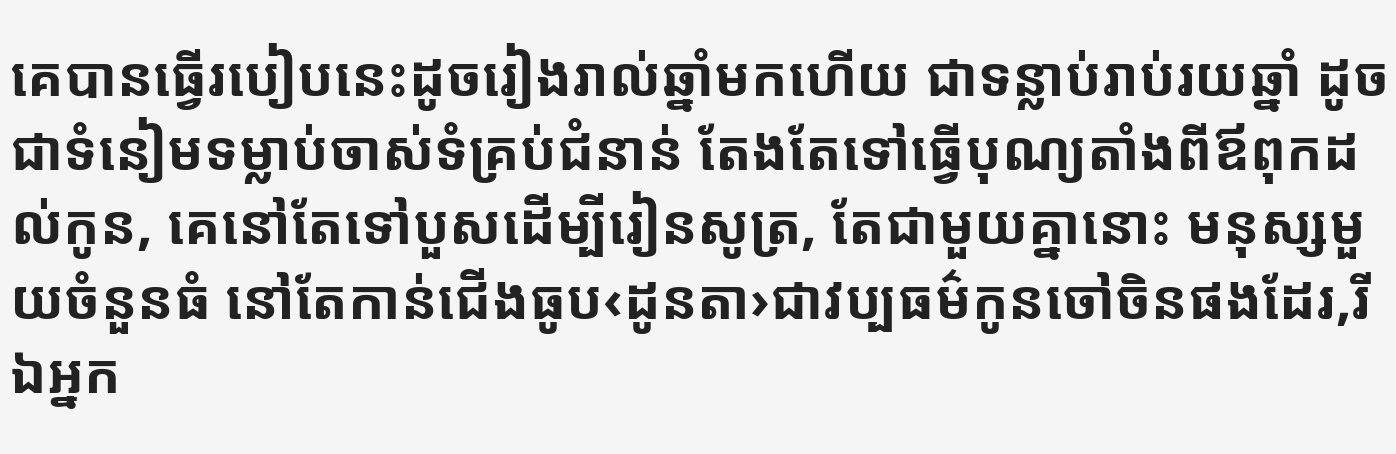គេបានធ្វើរបៀបនេះដូចរៀងរាល់ឆ្នាំមកហើយ ជាទន្លាប់រាប់រយឆ្នាំ ដូចជាទំនៀមទម្លាប់ចាស់ទំគ្រប់ជំនាន់ តែងតែទៅធ្វើបុណ្យតាំងពីឪពុកដល់កូន, គេនៅតែទៅបួសដើម្បីរៀនសូត្រ, តែជាមួយគ្នានោះ មនុស្សមួយចំនួនធំ នៅតែកាន់ជើងធូប‹ដូនតា›ជាវប្បធម៌កូនចៅចិនផងដែរ,រីឯអ្នក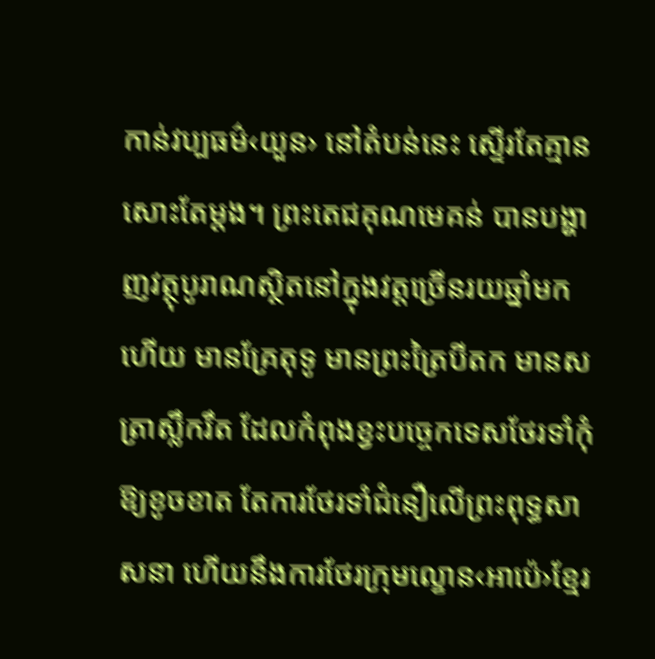កាន់វប្បធម៌‹យួន› នៅតំបន់នេះ ស្ទើរតែគ្មានសោះតែម្តង។ ព្រះតេជគុណមេគន់ បានបង្ហាញវត្ថុបូរាណស្ថិតនៅក្នុងវត្តច្រើនរយឆ្នាំមកហើយ មានគ្រែតុទូ មានព្រះត្រៃបីតក មានសត្រាស្លឹករឹត ដែលកំពុងខ្វះបច្ចេកទេសថែរទាំកុំឱ្យខូចខាត តែការថែរទាំជំនឿលើព្រះពុទ្ធសាសនា ហើយនឹងការថែរក្រុមល្ខោន‹អាប៉េ›ខ្មែរ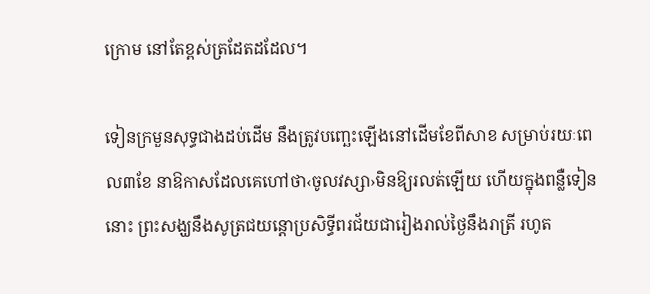ក្រោម នៅតែខ្ពស់ត្រដែតដដែល។

ទៀនក្រមួនសុទ្ធជាងដប់ដើម នឹងត្រូវបញ្ឆេះឡើងនៅដើមខែពីសាខ សម្រាប់រយៈពេល៣ខែ នាឱកាសដែលគេហៅថា‹ចូលវស្សា›មិនឱ្យរលត់ឡើយ ហើយក្នុងពន្លឺទៀននោះ ព្រះសង្ឃនឹងសូត្រជយន្តោប្រសិទ្ធីពរជ័យជារៀងរាល់ថ្ងៃនឹងរាត្រី រហូត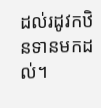ដល់រដូវកឋិនទានមកដល់។